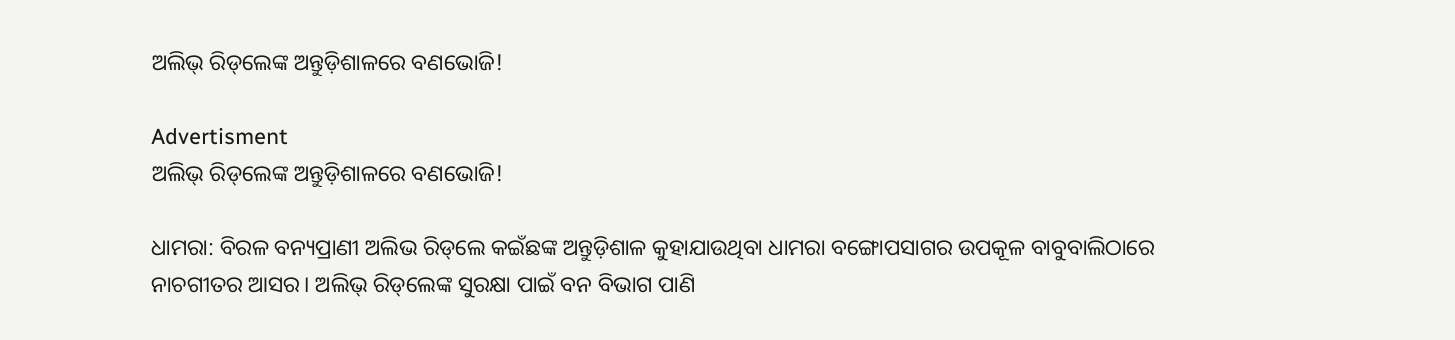ଅଲିଭ୍‌ ରିଡ୍‌ଲେଙ୍କ ଅନ୍ତୁଡ଼ିଶାଳରେ ବଣଭୋଜି!

Advertisment
ଅଲିଭ୍‌ ରିଡ୍‌ଲେଙ୍କ ଅନ୍ତୁଡ଼ିଶାଳରେ ବଣଭୋଜି!

ଧାମରା: ବିରଳ ବନ୍ୟପ୍ରାଣୀ ଅଲିଭ ରିଡ୍‌ଲେ କଇଁଛଙ୍କ ଅନ୍ତୁଡ଼ିଶାଳ କୁହାଯାଉଥିବା ଧାମରା ବଙ୍ଗୋପସାଗର ଉପକୂଳ ବାବୁବାଲିଠାରେ ନାଚଗୀତର ଆସର। ଅଲିଭ୍‌ ରିଡ୍‌ଲେଙ୍କ ସୁରକ୍ଷା ପାଇଁ ବନ ବିଭାଗ ପାଣି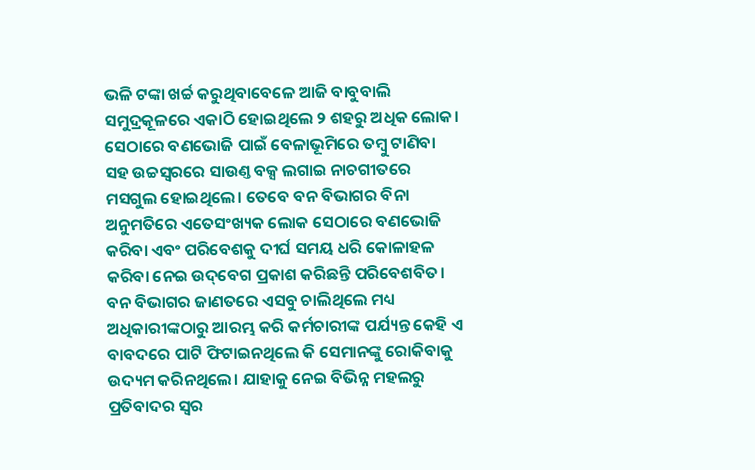ଭଳି ଟଙ୍କା ଖର୍ଚ୍ଚ କରୁଥିବାବେଳେ ଆଜି ବାବୁବାଲି ସମୁଦ୍ରକୂଳରେ ଏକାଠି ହୋଇଥିଲେ ୨ ଶହରୁ ଅଧିକ ଲୋକ। ସେଠାରେ ବଣଭୋଜି ପାଇଁ ବେଳାଭୂମିରେ ତମ୍ବୁ ଟାଣିବା ସହ ଉଚ୍ଚସ୍ବରରେ ସାଉଣ୍ତ ବକ୍ସ ଲଗାଇ ନାଚଗୀତରେ ମସଗୁଲ ହୋଇଥିଲେ। ତେବେ ବନ ବିଭାଗର ବିନା ଅନୁମତିରେ ଏତେସଂଖ୍ୟକ ଲୋକ ସେଠାରେ ବଣଭୋଜି କରିବା ଏବଂ ପରିବେଶକୁ ଦୀର୍ଘ ସମୟ ଧରି କୋଳାହଳ କରିବା ନେଇ ଉଦ୍‌ବେଗ ପ୍ରକାଶ କରିଛନ୍ତି ପରିବେଶବିତ। ବନ ବିଭାଗର ଜାଣତରେ ଏସବୁ ଚାଲିଥିଲେ ମଧ୍ୟ ଅଧିକାରୀଙ୍କଠାରୁ ଆରମ୍ଭ କରି କର୍ମଚାରୀଙ୍କ ପର୍ଯ୍ୟନ୍ତ କେହି ଏ ବାବଦରେ ପାଟି ଫିଟାଇନଥିଲେ କି ସେମାନଙ୍କୁ ରୋକିବାକୁ ଉଦ୍ୟମ କରିନଥିଲେ। ଯାହାକୁ ନେଇ ବିଭିନ୍ନ ମହଲରୁ ପ୍ରତିବାଦର ସ୍ବର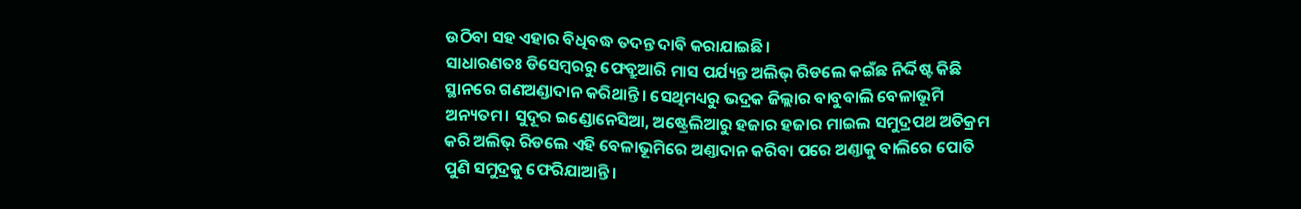ଉଠିବା ସହ ଏହାର ବିଧିବଦ୍ଧ ତଦନ୍ତ ଦାବି କରାଯାଇଛି।
ସାଧାରଣତଃ ଡିସେମ୍ବରରୁ ଫେବ୍ରୁଆରି ମାସ ପର୍ଯ୍ୟନ୍ତ ଅଲିଭ୍‌ ରିଡଲେ କଇଁଛ ନିର୍ଦ୍ଦିଷ୍ଟ କିଛି ସ୍ଥାନରେ ଗଣଅଣ୍ଡାଦାନ କରିଥାନ୍ତି। ସେଥିମଧ୍ୟରୁ ଭଦ୍ରକ ଜିଲ୍ଲାର ବାବୁବାଲି ବେଳାଭୂମି ଅନ୍ୟତମ। ସୁଦୂର ଇଣ୍ଡୋନେସିଆ, ଅଷ୍ଟ୍ରେଲିଆରୁ ହଜାର ହଜାର ମାଇଲ ସମୁଦ୍ରପଥ ଅତିକ୍ରମ କରି ଅଲିଭ୍‌ ରିଡଲେ ଏହି ବେଳାଭୂମିରେ ଅଣ୍ତାଦାନ କରିବା ପରେ ଅଣ୍ତାକୁ ବାଲିରେ ପୋତି ପୁଣି ସମୁଦ୍ରକୁ ଫେରିଯାଆନ୍ତି।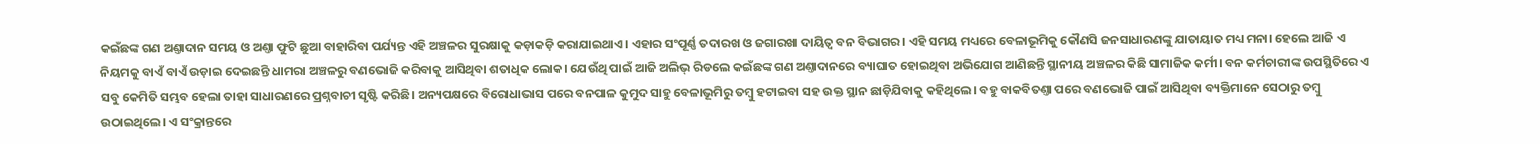କଇଁଛଙ୍କ ଗଣ ଅଣ୍ତାଦାନ ସମୟ ଓ ଅଣ୍ତା ଫୁଟି ଛୁଆ ବାହାରିବା ପର୍ଯ୍ୟନ୍ତ ଏହି ଅଞ୍ଚଳର ସୁରକ୍ଷାକୁ କଡ଼ାକଡ଼ି କରାଯାଇଥାଏ। ଏହାର ସଂପୂର୍ଣ୍ଣ ତଦା‌ରଖ ଓ ଜଗାରଖା ଦାୟିତ୍ବ ବନ ବିଭାଗର। ଏହି ସମୟ ମଧ୍ୟରେ ବେଳାଭୂମିକୁ କୌଣସି ଜନସାଧାରଣଙ୍କୁ ଯାତାୟାତ ମଧ୍ୟ ମନା। ହେଲେ ଆଜି ଏ ନିୟମକୁ ବାଏଁ ବାଏଁ ଉଡ଼ାଇ ଦେଇଛନ୍ତି ଧାମରା ଅଞ୍ଚଳରୁ ବଣଭୋଜି କରିବାକୁ ଆସିଥିବା ଶତାଧିକ ଲୋକ। ଯେଉଁଥି ପାଇଁ ଆଜି ଅଲିଭ୍‌ ରିଡଲେ କଇଁଛଙ୍କ ଗଣ ଅଣ୍ତାଦାନରେ ବ୍ୟାଘାତ ହୋଇଥିବା ଅଭିଯୋଗ ଆଣିଛନ୍ତି ସ୍ଥାନୀୟ ଅଞ୍ଚଳର କିଛି ସାମାଜିକ କର୍ମୀ। ବନ କର୍ମଚାରୀଙ୍କ ଉପସ୍ଥିତିରେ ଏ ସବୁ କେମିତି ସମ୍ଭବ ହେଲା ତାହା ସାଧାରଣରେ ପ୍ରଶ୍ନବାଚୀ ସୃଷ୍ଟି କରିଛି। ଅନ୍ୟପକ୍ଷରେ ବିରୋଧାଭାସ ପରେ ବନପାଳ କୁମୁଦ ସାହୁ ବେଳାଭୂମିରୁ ତମ୍ବୁ ହଟାଇବା ସହ ଉକ୍ତ ସ୍ଥାନ ଛାଡ଼ିଯିବାକୁ କହିଥିଲେ। ବହୁ ବାକବିତଣ୍ତା ପରେ ବଣଭୋଜି ପାଇଁ ଆସିଥିବା ବ୍ୟକ୍ତିମାନେ ସେଠାରୁ ତମ୍ବୁ ଉଠାଇଥିଲେ। ଏ ସଂକ୍ରାନ୍ତରେ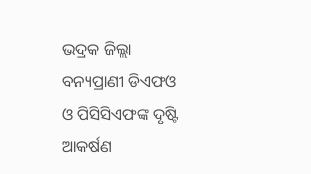ଭଦ୍ରକ ଜିଲ୍ଲା ବନ୍ୟପ୍ରାଣୀ ଡିଏଫଓ ଓ ପିସିସିଏଫଙ୍କ ଦୃଷ୍ଟି ଆକର୍ଷଣ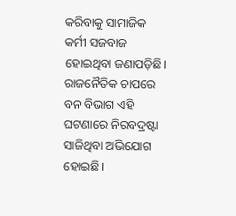କରିବାକୁ ସାମାଜିକ କର୍ମୀ ସଜବାଜ ହୋଇଥିବା ଜଣାପଡ଼ିଛି। ରାଜନୈତିକ ଚାପରେ ବନ ବିଭାଗ ଏହି ଘଟଣାରେ ନିରବଦ୍ରଷ୍ଟା ସାଜିଥିବା ଅଭିଯୋଗ ହୋଇଛି।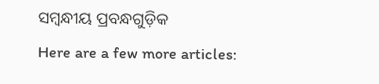ସମ୍ବନ୍ଧୀୟ ପ୍ରବନ୍ଧଗୁଡ଼ିକ
Here are a few more articles: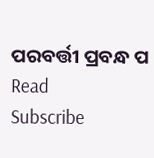ପରବର୍ତ୍ତୀ ପ୍ରବନ୍ଧ ପ Read
Subscribe